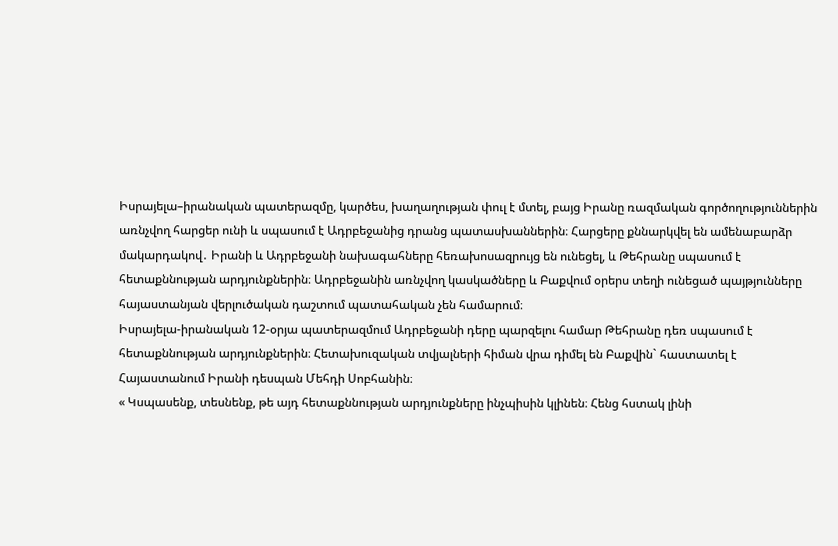Իսրայելա–իրանական պատերազմը, կարծես, խաղաղության փուլ է մտել, բայց Իրանը ռազմական գործողություններին առնչվող հարցեր ունի և սպասում է Ադրբեջանից դրանց պատասխաններին։ Հարցերը քննարկվել են ամենաբարձր մակարդակով․ Իրանի և Ադրբեջանի նախագահները հեռախոսազրույց են ունեցել, և Թեհրանը սպասում է հետաքննության արդյունքներին։ Ադրբեջանին առնչվող կասկածները և Բաքվում օրերս տեղի ունեցած պայթյունները հայաստանյան վերլուծական դաշտում պատահական չեն համարում։
Իսրայելա-իրանական 12-օրյա պատերազմում Ադրբեջանի դերը պարզելու համար Թեհրանը դեռ սպասում է հետաքննության արդյունքներին։ Հետախուզական տվյալների հիման վրա դիմել են Բաքվին` հաստատել է Հայաստանում Իրանի դեսպան Մեհդի Սոբհանին։
« Կսպասենք, տեսնենք, թե այդ հետաքննության արդյունքները ինչպիսին կլինեն։ Հենց հստակ լինի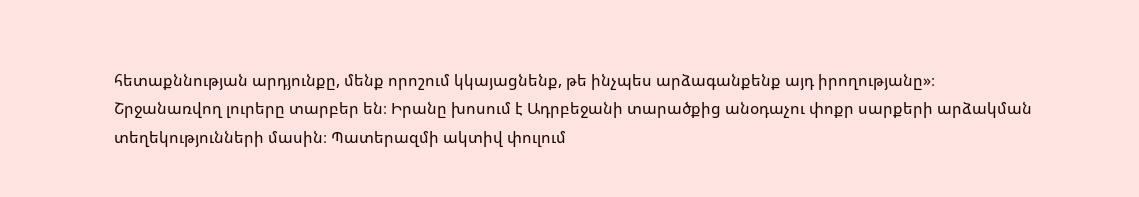հետաքննության արդյունքը, մենք որոշում կկայացնենք, թե ինչպես արձագանքենք այդ իրողությանը»։
Շրջանառվող լուրերը տարբեր են։ Իրանը խոսում է Ադրբեջանի տարածքից անօդաչու փոքր սարքերի արձակման տեղեկությունների մասին։ Պատերազմի ակտիվ փուլում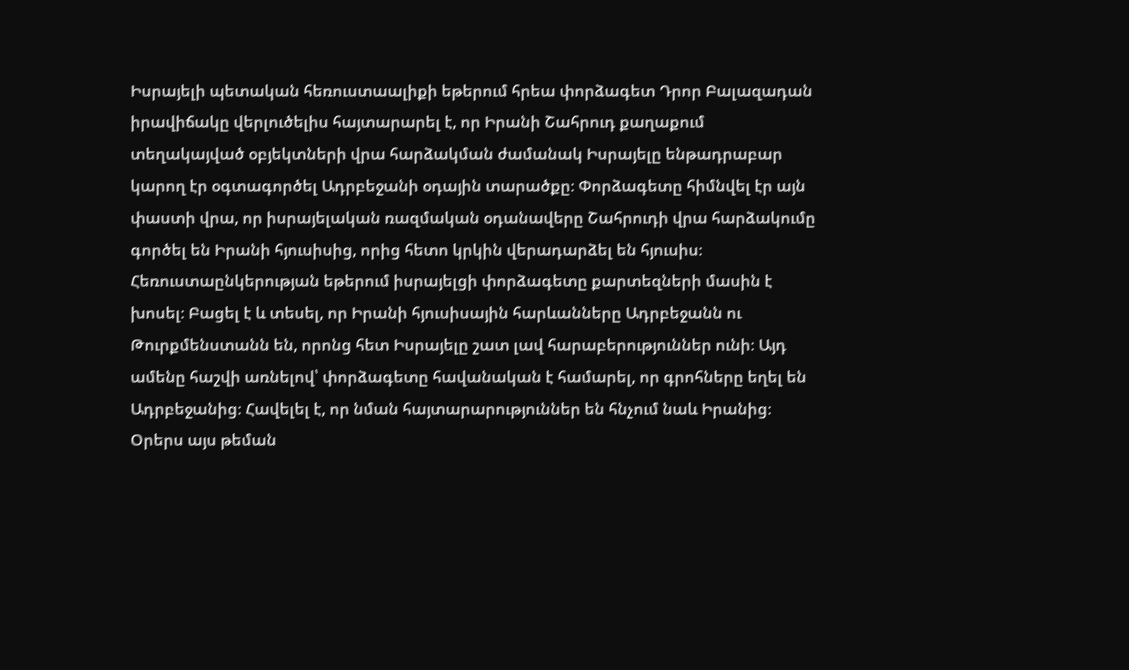Իսրայելի պետական հեռուստաալիքի եթերում հրեա փորձագետ Դրոր Բալազադան իրավիճակը վերլուծելիս հայտարարել է, որ Իրանի Շահրուդ քաղաքում տեղակայված օբյեկտների վրա հարձակման ժամանակ Իսրայելը ենթադրաբար կարող էր օգտագործել Ադրբեջանի օդային տարածքը։ Փորձագետը հիմնվել էր այն փաստի վրա, որ իսրայելական ռազմական օդանավերը Շահրուդի վրա հարձակումը գործել են Իրանի հյուսիսից, որից հետո կրկին վերադարձել են հյուսիս։
Հեռուստաընկերության եթերում իսրայելցի փորձագետը քարտեզների մասին է խոսել։ Բացել է և տեսել, որ Իրանի հյուսիսային հարևանները Ադրբեջանն ու Թուրքմենստանն են, որոնց հետ Իսրայելը շատ լավ հարաբերություններ ունի։ Այդ ամենը հաշվի առնելով՝ փորձագետը հավանական է համարել, որ գրոհները եղել են Ադրբեջանից։ Հավելել է, որ նման հայտարարություններ են հնչում նաև Իրանից։
Օրերս այս թեման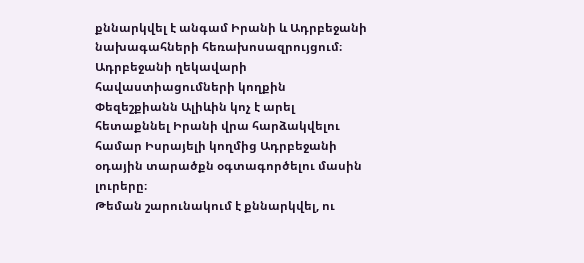քննարկվել է անգամ Իրանի և Ադրբեջանի նախագահների հեռախոսազրույցում։ Ադրբեջանի ղեկավարի հավաստիացումների կողքին Փեզեշքիանն Ալիևին կոչ է արել հետաքննել Իրանի վրա հարձակվելու համար Իսրայելի կողմից Ադրբեջանի օդային տարածքն օգտագործելու մասին լուրերը։
Թեման շարունակում է քննարկվել, ու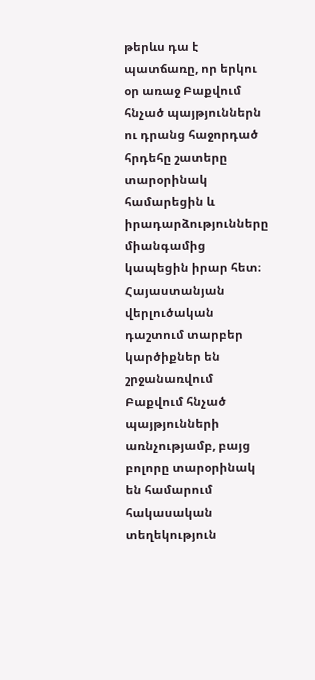թերևս դա է պատճառը, որ երկու օր առաջ Բաքվում հնչած պայթյուններն ու դրանց հաջորդած հրդեհը շատերը տարօրինակ համարեցին և իրադարձությունները միանգամից կապեցին իրար հետ։
Հայաստանյան վերլուծական դաշտում տարբեր կարծիքներ են շրջանառվում Բաքվում հնչած պայթյունների առնչությամբ, բայց բոլորը տարօրինակ են համարում հակասական տեղեկություն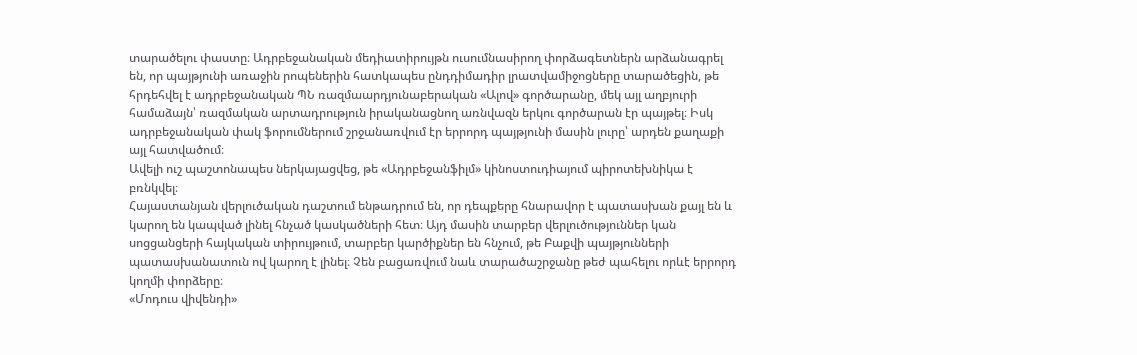տարածելու փաստը։ Ադրբեջանական մեդիատիրույթն ուսումնասիրող փորձագետներն արձանագրել են, որ պայթյունի առաջին րոպեներին հատկապես ընդդիմադիր լրատվամիջոցները տարածեցին, թե հրդեհվել է ադրբեջանական ՊՆ ռազմաարդյունաբերական «Ալով» գործարանը, մեկ այլ աղբյուրի համաձայն՝ ռազմական արտադրություն իրականացնող առնվազն երկու գործարան էր պայթել։ Իսկ ադրբեջանական փակ ֆորումներում շրջանառվում էր երրորդ պայթյունի մասին լուրը՝ արդեն քաղաքի այլ հատվածում։
Ավելի ուշ պաշտոնապես ներկայացվեց, թե «Ադրբեջանֆիլմ» կինոստուդիայում պիրոտեխնիկա է բռնկվել։
Հայաստանյան վերլուծական դաշտում ենթադրում են, որ դեպքերը հնարավոր է պատասխան քայլ են և կարող են կապված լինել հնչած կասկածների հետ։ Այդ մասին տարբեր վերլուծություններ կան սոցցանցերի հայկական տիրույթում, տարբեր կարծիքներ են հնչում, թե Բաքվի պայթյունների պատասխանատուն ով կարող է լինել։ Չեն բացառվում նաև տարածաշրջանը թեժ պահելու որևէ երրորդ կողմի փորձերը։
«Մոդուս վիվենդի»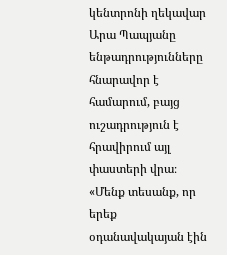կենտրոնի ղեկավար Արա Պապյանը ենթադրությունները հնարավոր է համարում, բայց ուշադրություն է հրավիրում այլ փաստերի վրա։
«Մենք տեսանք, որ երեք օդանավակայան էին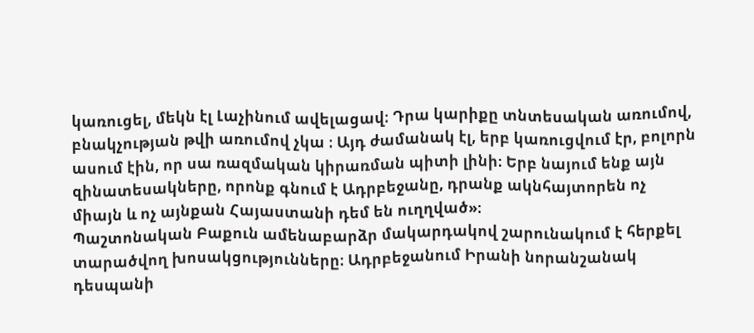կառուցել, մեկն էլ Լաչինում ավելացավ։ Դրա կարիքը տնտեսական առումով, բնակչության թվի առումով չկա ։ Այդ ժամանակ էլ, երբ կառուցվում էր, բոլորն ասում էին, որ սա ռազմական կիրառման պիտի լինի։ Երբ նայում ենք այն զինատեսակները, որոնք գնում է Ադրբեջանը, դրանք ակնհայտորեն ոչ միայն և ոչ այնքան Հայաստանի դեմ են ուղղված»։
Պաշտոնական Բաքուն ամենաբարձր մակարդակով շարունակում է հերքել տարածվող խոսակցությունները։ Ադրբեջանում Իրանի նորանշանակ դեսպանի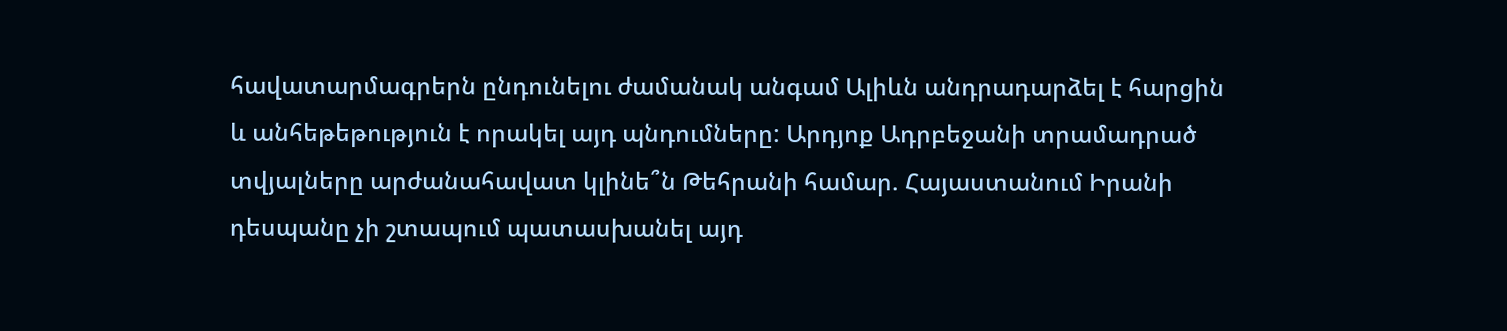հավատարմագրերն ընդունելու ժամանակ անգամ Ալիևն անդրադարձել է հարցին և անհեթեթություն է որակել այդ պնդումները: Արդյոք Ադրբեջանի տրամադրած տվյալները արժանահավատ կլինե՞ն Թեհրանի համար. Հայաստանում Իրանի դեսպանը չի շտապում պատասխանել այդ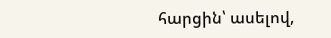հարցին՝ ասելով,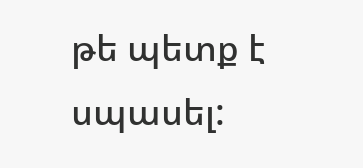թե պետք է սպասել: